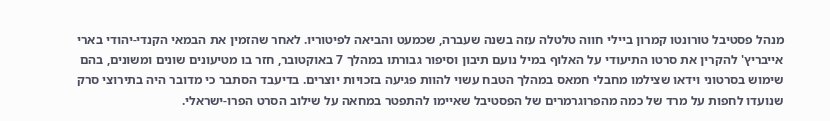מנהל פסטיבל טורונטו קמרון ביילי חווה טלטלה עזה בשנה שעברה, שכמעט והביאה לפיטוריו. לאחר שהזמין את הבמאי הקנדי-יהודי בארי אייבריץ' להקרין את סרטו התיעודי על האלוף במיל נועם תיבון וסיפור גבורתו במהלך 7 באוקטובר, חזר בו מטיעונים שונים ומשונים, בהם שימוש בסרטוני וידאו שצילמו מחבלי חמאס במהלך הטבח עשוי להוות פגיעה בזכויות יוצרים. בדיעבד הסתבר כי מדובר היה בתירוצי סרק שנועדו לחפות על מרד של כמה מהפרוגרמרים של הפסטיבל שאיימו להתפטר במחאה על שילוב הסרט הפרו-ישראלי.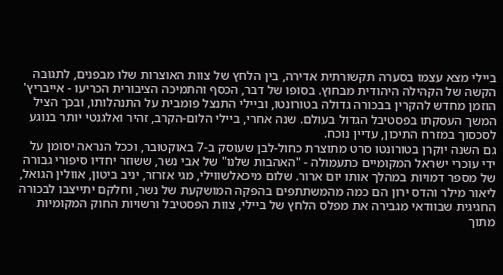ביילי מצא עצמו בסערה תקשורתית אדירה, בין הלחץ של צוות האוצרות שלו מבפנים, לתגובה הקשה של הקהילה היהודית מבחוץ. בסופו של דבר, הכסף והתמיכה הציבורית הכריעו - אייבריץ' הוזמן מחדש להקרין בבכורה גדולה בטורונטו, וביילי התנצל פומבית על התנהלותו, ובכך הציל המשך העסקתו בפסטיבל הגדול בעולם. שנה אחרי, ביילי הלום-הקרב, זהיר ואלגנטי יותר בנוגע לסכסוך במזרח התיכון, עדיין נוכח.
גם השנה יוקרן בטורונטו סרט מתוצרת כחול-לבן שעוסק ב-7 באוקטובר, וככל הנראה יסומן על ידי עוכרי ישראל המקומיים כתעמולה - "האהבות שלנו" של אבי נשר, ששוזר יחדיו סיפורי גבורה של מספר דמויות במהלך אותו יום ארור. שלום מיכאלשווילי, מגי אזרזר, יניב ביטון, אוולין הגואל, ליאור מילר והדס ירון הם כמה מהמשתתפים בהפקה המושקעת של נשר, וחלקם יתייצבו לבכורה החגיגית שבוודאי מגבירה את מפלס הלחץ של ביילי, צוות הפסטיבל ורשויות החוק המקומיות מתוך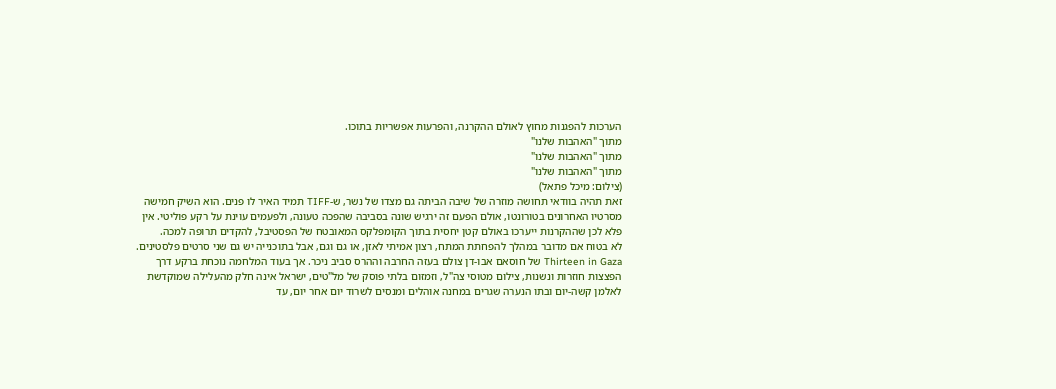הערכות להפגנות מחוץ לאולם ההקרנה, והפרעות אפשריות בתוכו.
מתוך "האהבות שלנו"
מתוך "האהבות שלנו"
מתוך "האהבות שלנו"
(צילום: מיכל פתאל)
זאת תהיה בוודאי תחושה מוזרה של שיבה הביתה גם מצדו של נשר, ש-TIFF תמיד האיר לו פנים. הוא השיק חמישה מסרטיו האחרונים בטורונטו, אולם הפעם זה ירגיש שונה בסביבה שהפכה טעונה, ולפעמים עוינת על רקע פוליטי. אין פלא לכן שההקרנות ייערכו באולם קטן יחסית בתוך הקומפלקס המאובטח של הפסטיבל, להקדים תרופה למכה.
לא בטוח אם מדובר במהלך להפחתת המתח, רצון אמיתי לאזן, או גם וגם, אבל בתוכנייה יש גם שני סרטים פלסטינים. Thirteen in Gaza של חוסאם אבו-דן צולם בעזה החרבה וההרס סביב ניכר. אך בעוד המלחמה נוכחת ברקע דרך הפצצות חוזרות ונשנות, צילום מטוסי צה"ל, וזמזום בלתי פוסק של מל"טים, ישראל אינה חלק מהעלילה שמוקדשת לאלמן קשה-יום ובתו הנערה שגרים במחנה אוהלים ומנסים לשרוד יום אחר יום, עד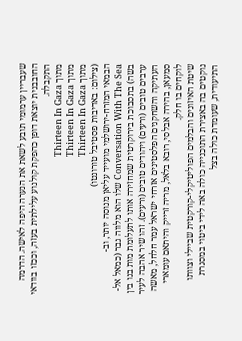שעבריין ערמומי תובע לשאת את הנערה היפה לאישה. הדרמה החובבנית יוצאת דופן כהפקת קולנוע עלילתית בעזה, וככזו בוודאי התקבלה.
מתוך Thirteen In Gaza
מתוך Thirteen In Gaza
מתוך Thirteen In Gaza
(צילום: באדיבות פסטיבל טורונטו)
הבמאי המזרח-ירושלמי מועייד עליאן מנוסה יותר, וב-Conversation With The Sea שלו הוא מלווה גבר (כמאל אל-בשה) בתסבוכת בירוקרטית שמחזירה אותו לתעלומת מות בנו בין ערבים טובים (ורעים) ויהודים טובים (ורעים). זהו שיר אהבה לעיר העתיקה והשחקנים הפלסטינים אזרחי ישראל עמר חלחל, מאשה סמעאן, בהירה אבלסי, רובא בלאל, מריה זרייק והיתאם עומארי לוקחים בו חלק.
שיטת האיזונים והבלמים הפוליטיקלי-קורקטית שביילי וצוותו נוקטים בה באצירת התוכנייה כולה באה לידי ביטוי במסגרת התיעודית, שעומדת כולה בצל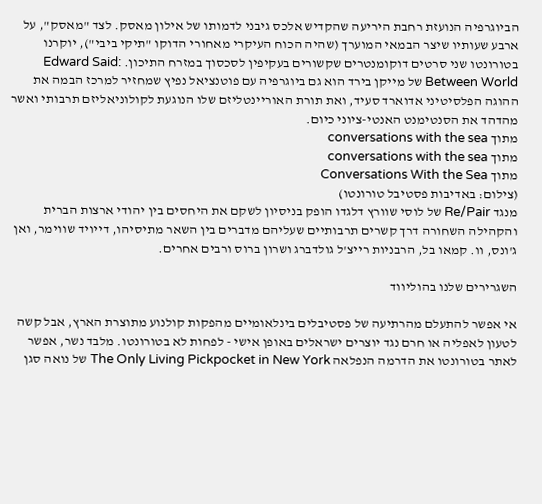הביוגרפיה הנועזת רחבת היריעה שהקדיש אלכס גיבני לדמותו של אילון מאסק. לצד "מאסק", על ארבע שעותיו שיצר הבמאי המוערך (שהיה הכוח העיקרי מאחורי הדוקו "תיקי ביבי"), יוקרנו בטורונטו שני סרטים דוקומנטרים שקשורים בעקיפין לסכסוך במזרח התיכון. Edward Said: Between World של מייקן בירד הוא גם ביוגרפיה עם פוטנציאל נפיץ שמחזיר למרכז הבמה את ההוגה הפלסיטיני אדוארד סעיד, ואת תורת האוריינטליזם שלו הנוגעת לקולוניאליזם תרבותי ואשר מהדהד את הסנטימנט האנטי-ציוני כיום.
מתוך conversations with the sea
מתוך conversations with the sea
מתוך Conversations With the Sea
(צילום: באדיבות פסטיבל טורונטו)
מנגד Re/Pair של לוסי שוורץ דלגדו הופק בניסיון לשקם את היחסים בין יהודי ארצות הברית והקהילה השחורה דרך קשרים תרבותיים שעליהם מדברים בין השאר מתיסיהו, דייויד שווימר, ואן ג'ונס, וו. קמאו בל, הרבניות רייצ'ל גולדברג ושרון ברוס ורבים אחרים.

השגרירים שלנו בהוליווד

אי אפשר להתעלם מהרתיעה של פסטיבלים בינלאומיים מהפקות קולנוע מתוצרת הארץ, אבל קשה לטעון לאפליה או חרם נגד יוצרים ישראלים באופן אישי - לפחות לא בטורונטו. מלבד נשר, אפשר לאתר בטורונטו את הדרמה הנפלאה The Only Living Pickpocket in New York של נואה סגן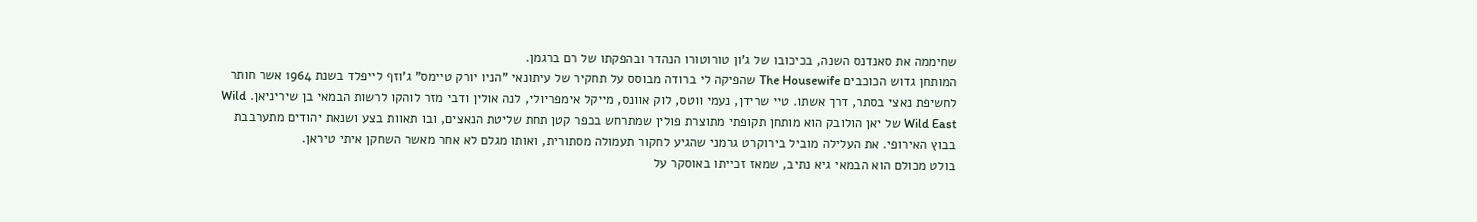שחיממה את סאנדנס השנה, בכיכובו של ג'ון טורוטורו הנהדר ובהפקתו של רם ברגמן.
המותחן גדוש הכוכבים The Housewife שהפיקה לי ברודה מבוסס על תחקיר של עיתונאי "הניו יורק טיימס" ג'וזף לייפלד בשנת 1964 אשר חותר לחשיפת נאצי בסתר, דרך אשתו. טיי שרידן, נעמי ווטס, לוק אוונס, מייקל אימפריולי, לנה אולין ודבי מזר לוהקו לרשות הבמאי בן שיריניאן. Wild Wild East של יאן הולובק הוא מותחן תקופתי מתוצרת פולין שמתרחש בכפר קטן תחת שליטת הנאצים, ובו תאוות בצע ושנאת יהודים מתערבבת בבוץ האירופי. את העלילה מוביל בירוקרט גרמני שהגיע לחקור תעמולה מסתורית, ואותו מגלם לא אחר מאשר השחקן איתי טיראן.
בולט מכולם הוא הבמאי גיא נתיב, שמאז זכייתו באוסקר על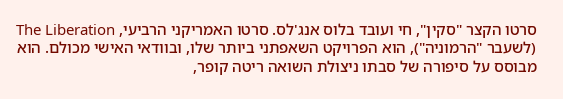סרטו הקצר "סקין", חי ועובד בלוס אנג'לס. סרטו האמריקני הרביעי, The Liberation (לשעבר "הרמוניה"), הוא הפרויקט השאפתני ביותר שלו, ובוודאי האישי מכולם. הוא מבוסס על סיפורה של סבתו ניצולת השואה ריטה קופר,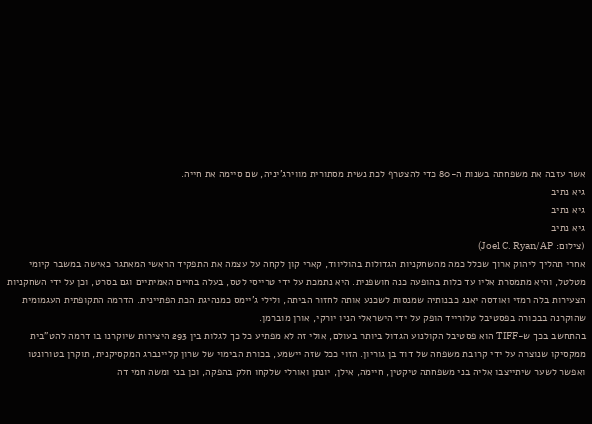אשר עזבה את משפחתה בשנות ה-80 כדי להצטרף לכת נשית מסתורית מווירג'יניה, שם סיימה את חייה.
גיא נתיב
גיא נתיב
גיא נתיב
(צילום: Joel C. Ryan/AP)
אחרי תהליך ליהוק ארוך שכלל כמה מהשחקניות הגדולות בהוליווד, קארי קון לקחה על עצמה את התפקיד הראשי המאתגר כאישה במשבר קיומי מטלטל, והיא מתמסרת אליו עד כלות בהופעה כנה חושפנית. היא נתמכת על ידי טרייסי לטס, בעלה בחיים האמיתיים וגם בסרט, וכן על ידי השחקניות הצעירות בלה רמזי ואודסה יאנג כבנותיה שמנסות לשכנע אותה לחזור הביתה, ולילי ג'יימס כמנהיגת הכת הפתיינית. הדרמה התקופתית העגמומית שהוקרנה בבכורה בפסטיבל טלורייד הופק על ידי הישראלי הניו יורקי, אורן מוברמן.
בהתחשב בכך ש-TIFF הוא פסטיבל הקולנוע הגדול ביותר בעולם, אולי זה לא מפתיע כל כך לגלות בין 293 היצירות שיוקרנו בו דרמה להט"בית ממקסיקו שנוצרה על ידי קרובת משפחה של דוד בן גוריון. הזוי ככל שזה יישמע, בכורת הבימוי של שרון קליינברג המקסיקנית, תוקרן בטורונטו ואפשר לשער שיתייצבו אליה בני משפחתה טיקטין, חיימה, אילן, יונתן ואורלי שלקחו חלק בהפקה, וכן בני ומשה חמי דה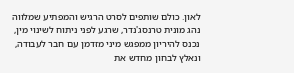לאון. כולם שותפים לסרט הרגיש והמפתיע שמלווה נהג מונית טרנסג'נדר, שרגע לפני ניתוח לשינוי מין, נכנס להיריון ממפגש מיני מזדמן עם חבר לעבודה, ונאלץ לבחון מחדש את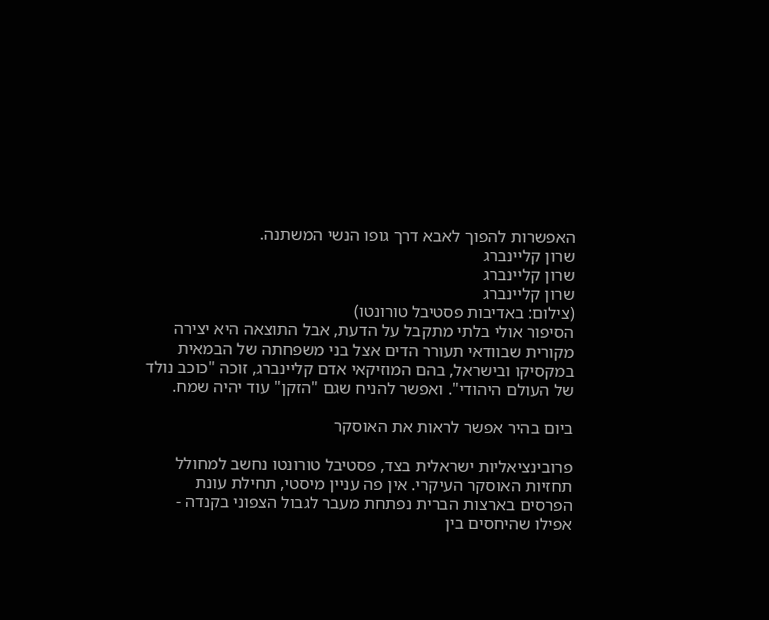האפשרות להפוך לאבא דרך גופו הנשי המשתנה.
שרון קליינברג
שרון קליינברג
שרון קליינברג
(צילום: באדיבות פסטיבל טורונטו)
הסיפור אולי בלתי מתקבל על הדעת, אבל התוצאה היא יצירה מקורית שבוודאי תעורר הדים אצל בני משפחתה של הבמאית במקסיקו ובישראל, בהם המוזיקאי אדם קליינברג, זוכה "כוכב נולד של העולם היהודי". ואפשר להניח שגם "הזקן" עוד יהיה שמח.

ביום בהיר אפשר לראות את האוסקר

פרובינציאליות ישראלית בצד, פסטיבל טורונטו נחשב למחולל תחזיות האוסקר העיקרי. אין פה עניין מיסטי, תחילת עונת הפרסים בארצות הברית נפתחת מעבר לגבול הצפוני בקנדה - אפילו שהיחסים בין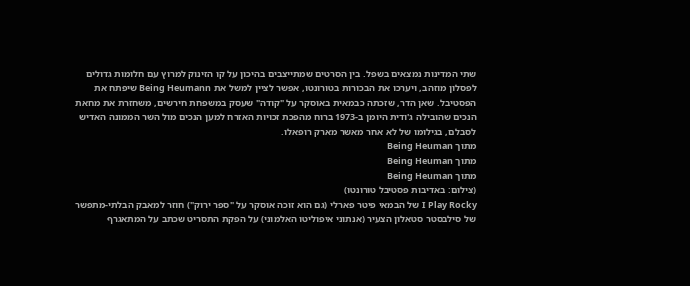שתי המדינות נמצאים בשפל. בין הסרטים שמתייצבים בהיכון על קו הזינוק למרוץ עם חלומות גדולים לפסלון מוזהב, ויערכו את הבכורות בטורונטו, אפשר לציין למשל את Being Heumann שיפתח את הפסטיבל. שאן הדר, שזכתה כבמאית באוסקר על "קודה" שעסק במשפחת חירשים, משחזרת את מחאת הנכים שהובילה ג'ודית היומן ב-1973 ברוח מהפכת זכויות האזרח למען הנכים מול השר הממונה האדיש לסבלם, בגילומו של לא אחר מאשר מארק רופאלו.
מתוך Being Heuman
מתוך Being Heuman
מתוך Being Heuman
(צילום: באדיבות פסטיבל טורונטו)
I Play Rocky של הבמאי פיטר פארלי (גם הוא זוכה אוסקר על "ספר ירוק") חוזר למאבק הבלתי-מתפשר של סילבסטר סטאלון הצעיר (אנתוני איפוליטו האלמוני) על הפקת התסריט שכתב על המתאגרף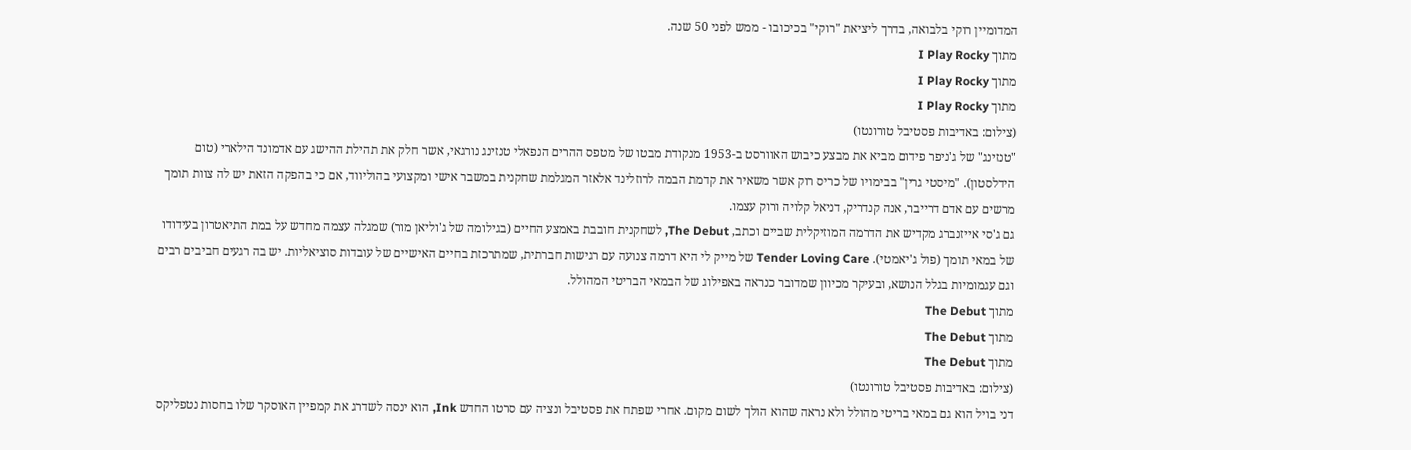המדומיין רוקי בלבואה, בדרך ליציאת "רוקי" בכיכובו - ממש לפני 50 שנה.
מתוך I Play Rocky
מתוך I Play Rocky
מתוך I Play Rocky
(צילום: באדיבות פסטיבל טורונטו)
"טנזינג" של ג'ניפר פידום מביא את מבצע כיבוש האוורסט ב-1953 מנקודת מבטו של מטפס ההרים הנפאלי טנזינג נורגאי, אשר חלק את תהילת ההישג עם אדמונד הילארי (טום הידלסטון). "מיסטי גרין" בבימויו של כריס רוק אשר משאיר את קדמת הבמה לרוזלינד אלאזר המגלמת שחקנית במשבר אישי ומקצועי בהוליווד, אם כי בהפקה הזאת יש לה צוות תומך מרשים עם אדם דרייבר, אנה קנדריק, דניאל קלויה ורוק עצמו.
גם ג'סי אייזנברג מקדיש את הדרמה המוזיקלית שביים וכתב, The Debut, לשחקנית חובבת באמצע החיים (בגילומה של ג'וליאן מור) שמגלה עצמה מחדש על במת התיאטרון בעידודו של במאי תומך (פול ג'יאמטי). Tender Loving Care של מייק לי היא דרמה צנועה עם רגישות חברתית, שמתרכזת בחיים האישיים של עובדות סוציאליות. יש בה רגעים חביבים רבים וגם עגמומיות בגלל הנושא, ובעיקר מכיוון שמדובר כנראה באפילוג של הבמאי הבריטי המהולל.
מתוך The Debut
מתוך The Debut
מתוך The Debut
(צילום: באדיבות פסטיבל טורונטו)
דני בויל הוא גם במאי בריטי מהולל ולא נראה שהוא הולך לשום מקום. אחרי שפתח את פסטיבל ונציה עם סרטו החדש Ink, הוא ינסה לשדרג את קמפיין האוסקר שלו בחסות נטפליקס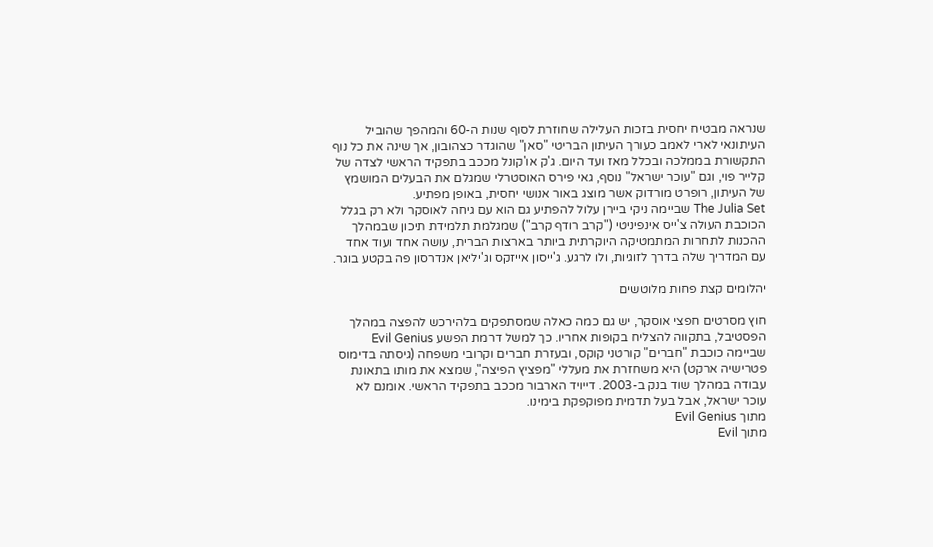שנראה מבטיח יחסית בזכות העלילה שחוזרת לסוף שנות ה-60 והמהפך שהוביל העיתונאי לארי לאמב כעורך העיתון הבריטי "סאן" שהוגדר כצהובון, אך שינה את כל נוף התקשורת בממלכה ובכלל מאז ועד היום. ג'ק או'קונל מככב בתפקיד הראשי לצדה של קלייר פוי, וגם "עוכר ישראל" נוסף, גאי פירס האוסטרלי שמגלם את הבעלים המושמץ של העיתון, רופרט מורדוק אשר מוצג באור אנושי יחסית, באופן מפתיע.
The Julia Set שביימה ניקי ביירן עלול להפתיע גם הוא עם גיחה לאוסקר ולא רק בגלל הכוכבת העולה צ'ייס אינפיניטי ("קרב רודף קרב") שמגלמת תלמידת תיכון שבמהלך ההכנות לתחרות המתמטיקה היוקרתית ביותר בארצות הברית, עושה אחד ועוד אחד עם המדריך שלה בדרך לזוגיות, ולו לרגע. ג'ייסון אייזקס וג'יליאן אנדרסון פה בקטע בוגר.

יהלומים קצת פחות מלוטשים

חוץ מסרטים חפצי אוסקר, יש גם כמה כאלה שמסתפקים בלהירכש להפצה במהלך הפסטיבל, בתקווה להצליח בקופות אחריו. כך למשל דרמת הפשע Evil Genius שביימה כוכבת "חברים" קורטני קוקס, ובעזרת חברים וקרובי משפחה (גיסתה בדימוס פטרישיה ארקט) היא משחזרת את מעללי "מפציץ הפיצה", שמצא את מותו בתאונת עבודה במהלך שוד בנק ב-2003. דייויד הארבור מככב בתפקיד הראשי. אומנם לא עוכר ישראל, אבל בעל תדמית מפוקפקת בימינו.
מתוך Evil Genius
מתוך Evil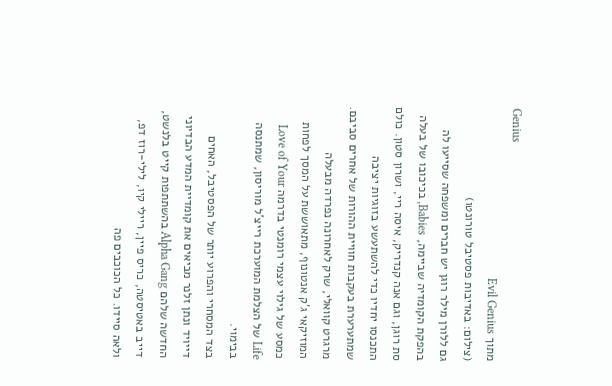Genius
מתוך Evil Genius
(צילום: באדיבות פסטיבל טורונטו)
גם ללורן מילר רוגן יש חברים ומשפחה שסייעו לה בהפקת הקומדיה שביימה, Babies, בכיכובו של בעלה סת רוגן, וגם אנה קנדריק, איסה ריי, ושרון סטון. כולם התכנסו יחדיו כדי להשתעשע בזוגיות יציבה שמתערערת בעקבות חוויית ההורות של אחרים סביבם. מרגרט קוואלי, שרק לאחרונה נפרדה מבעלה המוזיקאי ג'ק אנטונוף, מתאוששת על המסך לפחות כמסע של גילוי עצמי רומנטי בדרמה Love of Your Life של הצלמת המוערכת רייצ'ל מוריסון, שמתנסה בבימוי.
בצד המסחרי והפרוע יותר של הפסטיבל, האחים דייויד ונתן זלנר מביאים את קומדיית המדע הבדיוני החדשה שלהם Alpha Gang בהשתתפות קייט בלנשט, דייב באטיסטה, כריס פיין, ריילי קיו, לילי-רוז דפ, ולאה סיידו. כל הכוכבים פה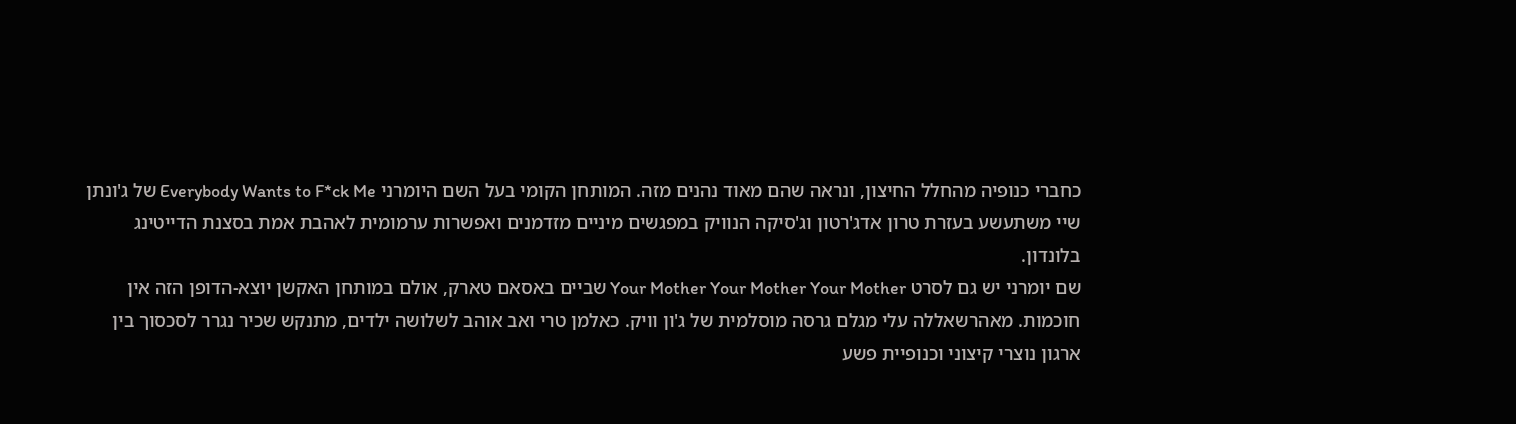כחברי כנופיה מהחלל החיצון, ונראה שהם מאוד נהנים מזה. המותחן הקומי בעל השם היומרני Everybody Wants to F*ck Me של ג'ונתן שיי משתעשע בעזרת טרון אדג'רטון וג'סיקה הנוויק במפגשים מיניים מזדמנים ואפשרות ערמומית לאהבת אמת בסצנת הדייטינג בלונדון.
שם יומרני יש גם לסרט Your Mother Your Mother Your Mother שביים באסאם טארק, אולם במותחן האקשן יוצא-הדופן הזה אין חוכמות. מאהרשאללה עלי מגלם גרסה מוסלמית של ג'ון וויק. כאלמן טרי ואב אוהב לשלושה ילדים, מתנקש שכיר נגרר לסכסוך בין ארגון נוצרי קיצוני וכנופיית פשע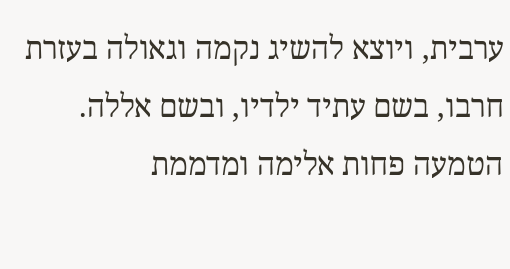ערבית, ויוצא להשיג נקמה וגאולה בעזרת חרבו, בשם עתיד ילדיו, ובשם אללה.
הטמעה פחות אלימה ומדממת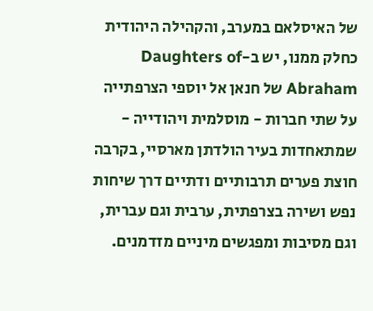של האיסלאם במערב, והקהילה היהודית כחלק ממנו, יש ב-Daughters of Abraham של חנאן אל יוספי הצרפתייה על שתי חברות - מוסלמית ויהודייה - שמתאחדות בעיר הולדתן מארסיי, בקרבה חוצת פערים תרבותיים ודתיים דרך שיחות נפש ושירה בצרפתית, ערבית וגם עברית, וגם מסיבות ומפגשים מיניים מזדמנים.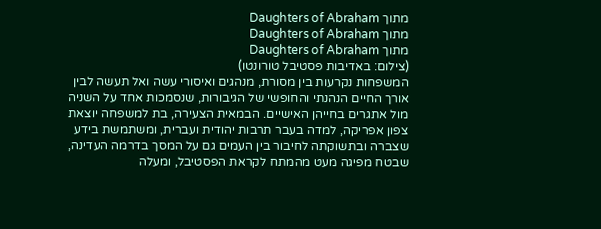מתוך Daughters of Abraham
מתוך Daughters of Abraham
מתוך Daughters of Abraham
(צילום: באדיבות פסטיבל טורונטו)
המשפחות נקרעות בין מסורת, מנהגים ואיסורי עשה ואל תעשה לבין אורך החיים הנהנתי והחופשי של הגיבורות, שנסמכות אחד על השניה מול אתגרים בחייהן האישיים. הבמאית הצעירה, בת למשפחה יוצאת צפון אפריקה, למדה בעבר תרבות יהודית ועברית, ומשתמשת בידע שצברה ובתשוקתה לחיבור בין העמים גם על המסך בדרמה העדינה, שבטח מפיגה מעט מהמתח לקראת הפסטיבל, ומעלה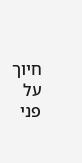חיוך על פני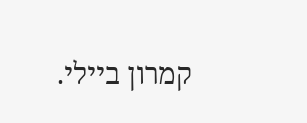קמרון ביילי.